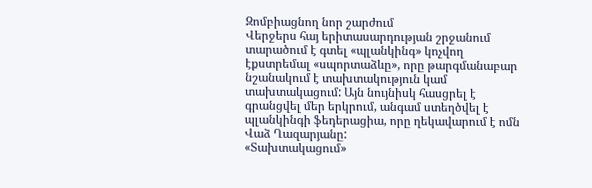Զոմբիացնող նոր շարժում
Վերջերս հայ երիտասարդության շրջանում տարածում է գտել «պլանկինգ» կոչվող էքստրեմալ «սպորտաձևը», որը թարգմանաբար նշանակում է տախտակություն կամ տախտակացում: Այն նույնիսկ հասցրել է գրանցվել մեր երկրում, անգամ ստեղծվել է պլանկինգի ֆեդերացիա, որը ղեկավարում է ոմն Վաձ Ղազարյանը:
«Տախտակացում»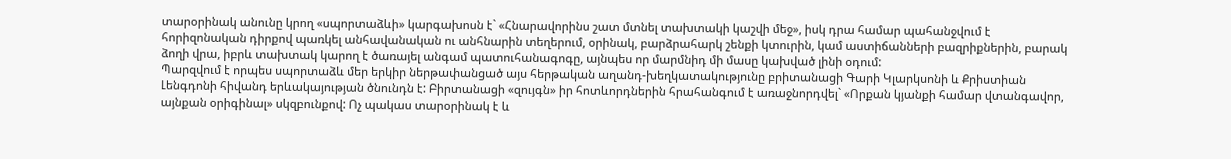տարօրինակ անունը կրող «սպորտաձևի» կարգախոսն է` «Հնարավորինս շատ մտնել տախտակի կաշվի մեջ», իսկ դրա համար պահանջվում է հորիզոնական դիրքով պառկել անհավանական ու անհնարին տեղերում, օրինակ, բարձրահարկ շենքի կտուրին, կամ աստիճանների բազրիքներին, բարակ ձողի վրա, իբրև տախտակ կարող է ծառայել անգամ պատուհանագոգը, այնպես որ մարմնիդ մի մասը կախված լինի օդում:
Պարզվում է որպես սպորտաձև մեր երկիր ներթափանցած այս հերթական աղանդ-խեղկատակությունը բրիտանացի Գարի Կլարկսոնի և Քրիստիան Լենգդոնի հիվանդ երևակայության ծնունդն է: Բիրտանացի «զույգն» իր հոտևորդներին հրահանգում է առաջնորդվել` «Որքան կյանքի համար վտանգավոր, այնքան օրիգինալ» սկզբունքով: Ոչ պակաս տարօրինակ է և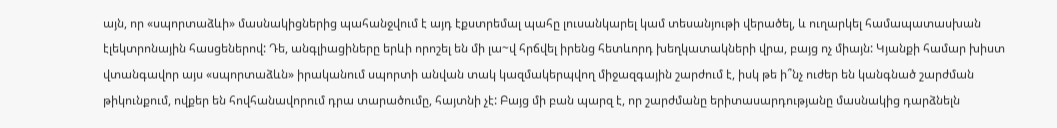այն, որ «սպորտաձևի» մասնակիցներից պահանջվում է այդ էքստրեմալ պահը լուսանկարել կամ տեսանյութի վերածել, և ուղարկել համապատասխան էլեկտրոնային հասցեներով: Դե, անգլիացիները երևի որոշել են մի լա~վ հրճվել իրենց հետևորդ խեղկատակների վրա, բայց ոչ միայն: Կյանքի համար խիստ վտանգավոր այս «սպորտաձևն» իրականում սպորտի անվան տակ կազմակերպվող միջազգային շարժում է, իսկ թե ի՞նչ ուժեր են կանգնած շարժման թիկունքում, ովքեր են հովհանավորում դրա տարածումը, հայտնի չէ: Բայց մի բան պարզ է, որ շարժմանը երիտասարդությանը մասնակից դարձնելն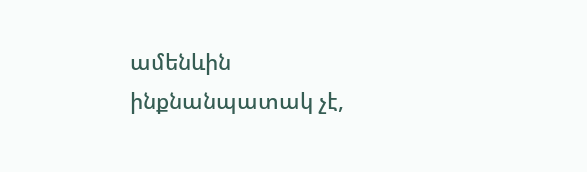ամենևին ինքնանպատակ չէ,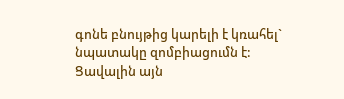գոնե բնույթից կարելի է կռահել` նպատակը զոմբիացումն է:
Ցավալին այն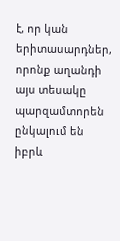է, որ կան երիտասարդներ, որոնք աղանդի այս տեսակը պարզամտորեն ընկալում են իբրև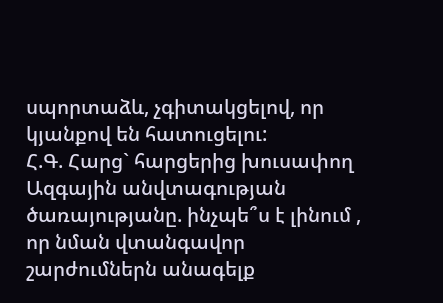սպորտաձև, չգիտակցելով, որ կյանքով են հատուցելու:
Հ.Գ. Հարց` հարցերից խուսափող Ազգային անվտագության ծառայությանը. ինչպե՞ս է լինում , որ նման վտանգավոր շարժումներն անագելք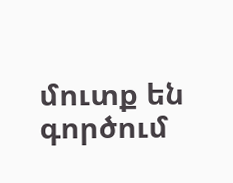մուտք են գործում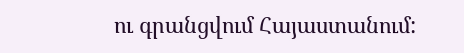ու գրանցվում Հայաստանում: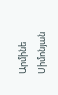Արմինե Սիմոնյան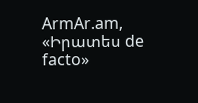ArmAr.am, «Իրատես de facto»